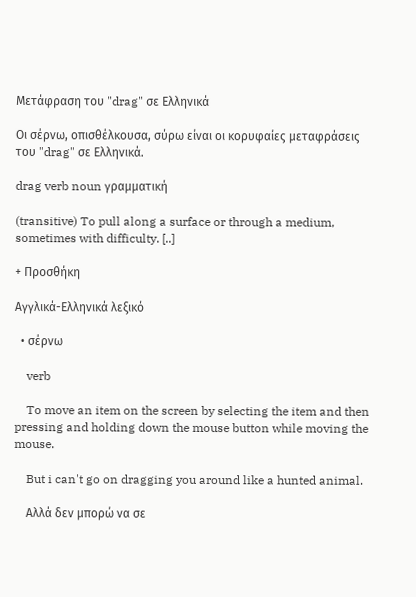Μετάφραση του "drag" σε Ελληνικά

Οι σέρνω, οπισθέλκουσα, σύρω είναι οι κορυφαίες μεταφράσεις του "drag" σε Ελληνικά.

drag verb noun γραμματική

(transitive) To pull along a surface or through a medium, sometimes with difficulty. [..]

+ Προσθήκη

Αγγλικά-Ελληνικά λεξικό

  • σέρνω

    verb

    To move an item on the screen by selecting the item and then pressing and holding down the mouse button while moving the mouse.

    But i can't go on dragging you around like a hunted animal.

    Αλλά δεν μπορώ να σε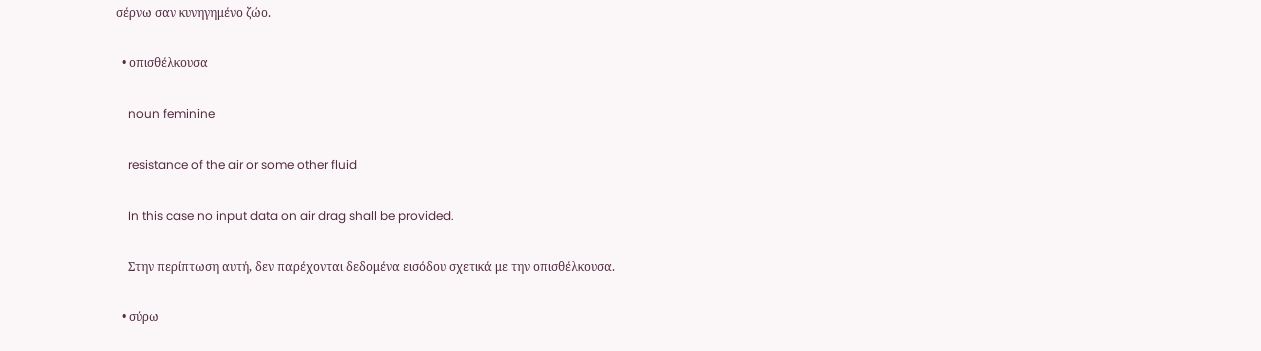σέρνω σαν κυνηγημένο ζώο.

  • οπισθέλκουσα

    noun feminine

    resistance of the air or some other fluid

    In this case no input data on air drag shall be provided.

    Στην περίπτωση αυτή, δεν παρέχονται δεδομένα εισόδου σχετικά με την οπισθέλκουσα.

  • σύρω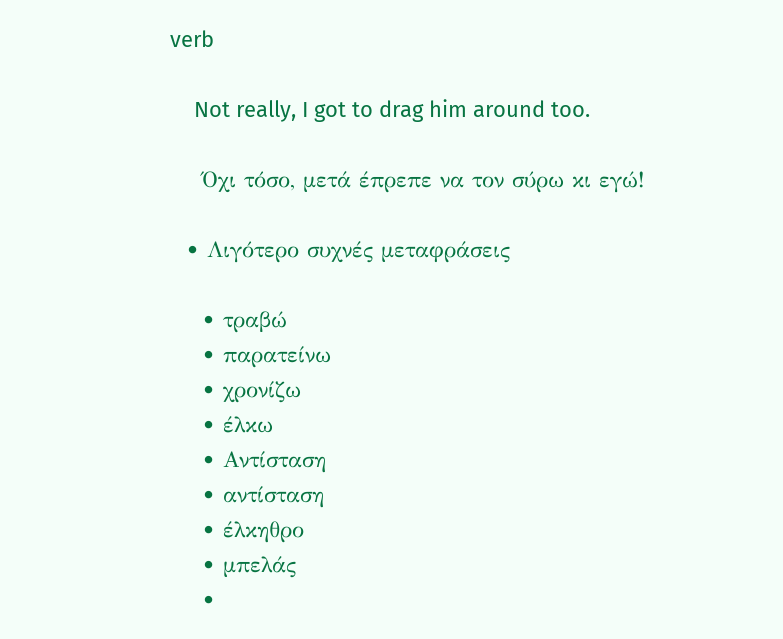verb

    Not really, I got to drag him around too.

    Όχι τόσο, μετά έπρεπε να τον σύρω κι εγώ!

  • Λιγότερο συχνές μεταφράσεις

    • τραβώ
    • παρατείνω
    • χρονίζω
    • έλκω
    • Αντίσταση
    • αντίσταση
    • έλκηθρο
    • μπελάς
    •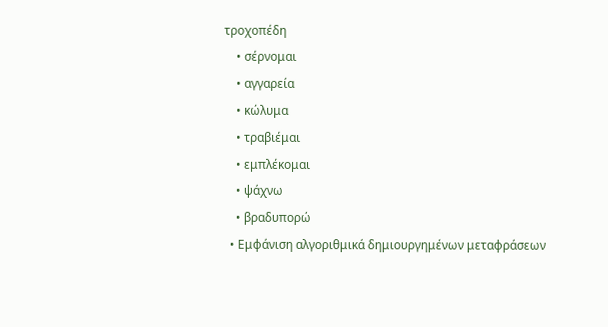τροχοπέδη
    • σέρνομαι
    • αγγαρεία
    • κώλυμα
    • τραβιέμαι
    • εμπλέκομαι
    • ψάχνω
    • βραδυπορώ
  • Εμφάνιση αλγοριθμικά δημιουργημένων μεταφράσεων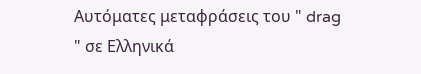Αυτόματες μεταφράσεις του " drag " σε Ελληνικά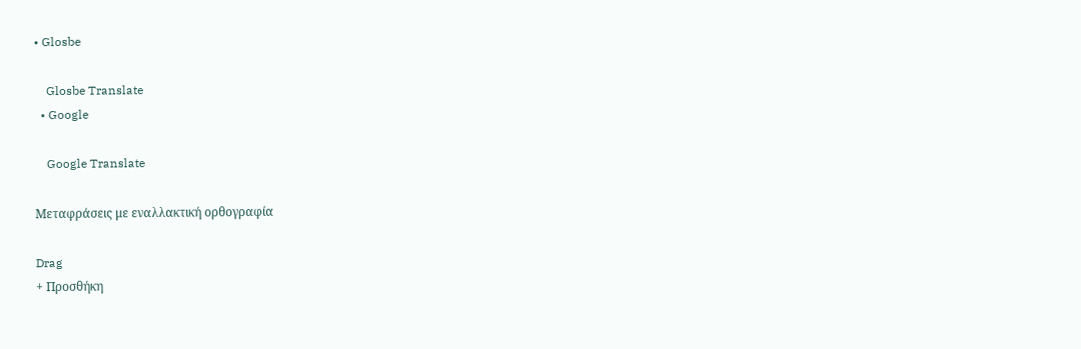• Glosbe

    Glosbe Translate
  • Google

    Google Translate

Μεταφράσεις με εναλλακτική ορθογραφία

Drag
+ Προσθήκη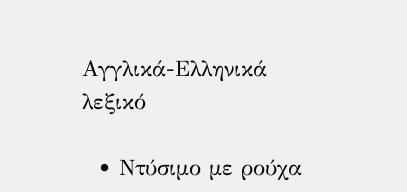Αγγλικά-Ελληνικά λεξικό

  • Ντύσιμο με ρούχα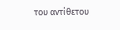του αντίθετου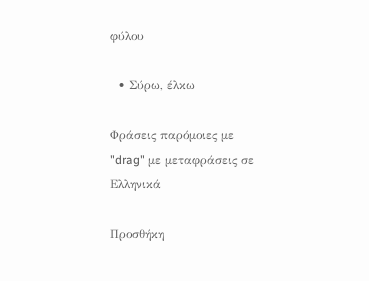φύλου

  • Σύρω, έλκω

Φράσεις παρόμοιες με "drag" με μεταφράσεις σε Ελληνικά

Προσθήκη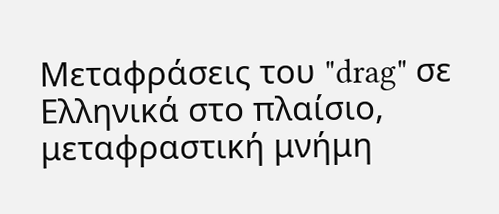Μεταφράσεις του "drag" σε Ελληνικά στο πλαίσιο, μεταφραστική μνήμη